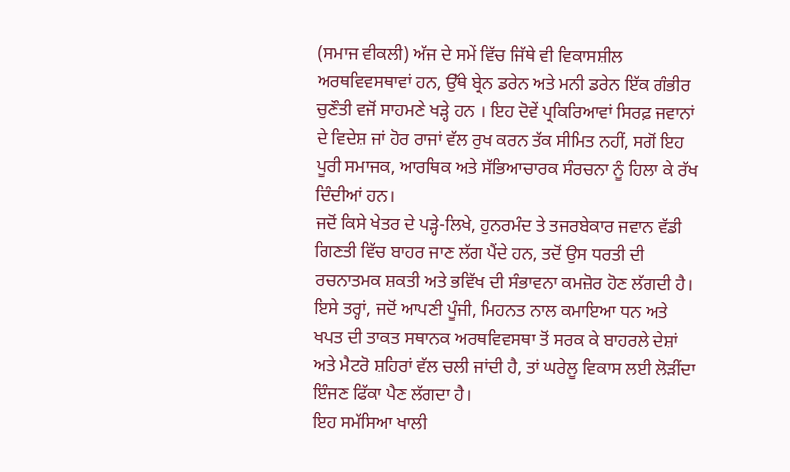(ਸਮਾਜ ਵੀਕਲੀ) ਅੱਜ ਦੇ ਸਮੇਂ ਵਿੱਚ ਜਿੱਥੇ ਵੀ ਵਿਕਾਸਸ਼ੀਲ ਅਰਥਵਿਵਸਥਾਵਾਂ ਹਨ, ਉੱਥੇ ਬ੍ਰੇਨ ਡਰੇਨ ਅਤੇ ਮਨੀ ਡਰੇਨ ਇੱਕ ਗੰਭੀਰ ਚੁਣੌਤੀ ਵਜੋਂ ਸਾਹਮਣੇ ਖੜ੍ਹੇ ਹਨ । ਇਹ ਦੋਵੇਂ ਪ੍ਰਕਿਰਿਆਵਾਂ ਸਿਰਫ਼ ਜਵਾਨਾਂ ਦੇ ਵਿਦੇਸ਼ ਜਾਂ ਹੋਰ ਰਾਜਾਂ ਵੱਲ ਰੁਖ ਕਰਨ ਤੱਕ ਸੀਮਿਤ ਨਹੀਂ, ਸਗੋਂ ਇਹ ਪੂਰੀ ਸਮਾਜਕ, ਆਰਥਿਕ ਅਤੇ ਸੱਭਿਆਚਾਰਕ ਸੰਰਚਨਾ ਨੂੰ ਹਿਲਾ ਕੇ ਰੱਖ ਦਿੰਦੀਆਂ ਹਨ।
ਜਦੋਂ ਕਿਸੇ ਖੇਤਰ ਦੇ ਪੜ੍ਹੇ-ਲਿਖੇ, ਹੁਨਰਮੰਦ ਤੇ ਤਜਰਬੇਕਾਰ ਜਵਾਨ ਵੱਡੀ ਗਿਣਤੀ ਵਿੱਚ ਬਾਹਰ ਜਾਣ ਲੱਗ ਪੈਂਦੇ ਹਨ, ਤਦੋਂ ਉਸ ਧਰਤੀ ਦੀ ਰਚਨਾਤਮਕ ਸ਼ਕਤੀ ਅਤੇ ਭਵਿੱਖ ਦੀ ਸੰਭਾਵਨਾ ਕਮਜ਼ੋਰ ਹੋਣ ਲੱਗਦੀ ਹੈ। ਇਸੇ ਤਰ੍ਹਾਂ, ਜਦੋਂ ਆਪਣੀ ਪੂੰਜੀ, ਮਿਹਨਤ ਨਾਲ ਕਮਾਇਆ ਧਨ ਅਤੇ ਖਪਤ ਦੀ ਤਾਕਤ ਸਥਾਨਕ ਅਰਥਵਿਵਸਥਾ ਤੋਂ ਸਰਕ ਕੇ ਬਾਹਰਲੇ ਦੇਸ਼ਾਂ ਅਤੇ ਮੈਟਰੋ ਸ਼ਹਿਰਾਂ ਵੱਲ ਚਲੀ ਜਾਂਦੀ ਹੈ, ਤਾਂ ਘਰੇਲੂ ਵਿਕਾਸ ਲਈ ਲੋੜੀਂਦਾ ਇੰਜਣ ਫਿੱਕਾ ਪੈਣ ਲੱਗਦਾ ਹੈ।
ਇਹ ਸਮੱਸਿਆ ਖਾਲੀ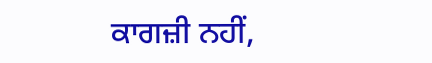ਕਾਗਜ਼ੀ ਨਹੀਂ,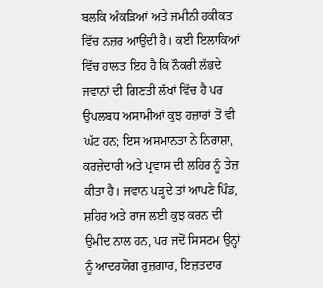ਬਲਕਿ ਅੰਕੜਿਆਂ ਅਤੇ ਜਮੀਨੀ ਹਕੀਕਤ ਵਿੱਚ ਨਜ਼ਰ ਆਉਂਦੀ ਹੈ। ਕਈ ਇਲਾਕਿਆਂ ਵਿੱਚ ਹਾਲਤ ਇਹ ਹੈ ਕਿ ਨੌਕਰੀ ਲੱਭਦੇ ਜਵਾਨਾਂ ਦੀ ਗਿਣਤੀ ਲੱਖਾਂ ਵਿੱਚ ਹੈ ਪਰ ਉਪਲਬਧ ਅਸਾਮੀਆਂ ਕੁਝ ਹਜ਼ਾਰਾਂ ਤੋਂ ਵੀ ਘੱਟ ਹਨ; ਇਸ ਅਸਮਾਨਤਾ ਨੇ ਨਿਰਾਸ਼ਾ, ਕਰਜ਼ੇਦਾਰੀ ਅਤੇ ਪ੍ਰਵਾਸ ਦੀ ਲਹਿਰ ਨੂੰ ਤੇਜ਼ ਕੀਤਾ ਹੈ। ਜਵਾਨ ਪੜ੍ਹਦੇ ਤਾਂ ਆਪਣੇ ਪਿੰਡ, ਸ਼ਹਿਰ ਅਤੇ ਰਾਜ ਲਈ ਕੁਝ ਕਰਨ ਦੀ ਉਮੀਦ ਨਾਲ ਹਨ, ਪਰ ਜਦੋਂ ਸਿਸਟਮ ਉਨ੍ਹਾਂ ਨੂੰ ਆਦਰਯੋਗ ਰੁਜ਼ਗਾਰ, ਇਜ਼ਤਦਾਰ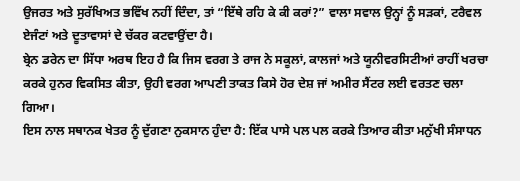ਉਜਰਤ ਅਤੇ ਸੁਰੱਖਿਅਤ ਭਵਿੱਖ ਨਹੀਂ ਦਿੰਦਾ, ਤਾਂ “ਇੱਥੇ ਰਹਿ ਕੇ ਕੀ ਕਰਾਂ?” ਵਾਲਾ ਸਵਾਲ ਉਨ੍ਹਾਂ ਨੂੰ ਸੜਕਾਂ, ਟਰੈਵਲ ਏਜੰਟਾਂ ਅਤੇ ਦੂਤਾਵਾਸਾਂ ਦੇ ਚੱਕਰ ਕਟਵਾਉਂਦਾ ਹੈ।
ਬ੍ਰੇਨ ਡਰੇਨ ਦਾ ਸਿੱਧਾ ਅਰਥ ਇਹ ਹੈ ਕਿ ਜਿਸ ਵਰਗ ਤੇ ਰਾਜ ਨੇ ਸਕੂਲਾਂ, ਕਾਲਜਾਂ ਅਤੇ ਯੂਨੀਵਰਸਿਟੀਆਂ ਰਾਹੀਂ ਖਰਚਾ ਕਰਕੇ ਹੁਨਰ ਵਿਕਸਿਤ ਕੀਤਾ, ਉਹੀ ਵਰਗ ਆਪਣੀ ਤਾਕਤ ਕਿਸੇ ਹੋਰ ਦੇਸ਼ ਜਾਂ ਅਮੀਰ ਸੈਂਟਰ ਲਈ ਵਰਤਣ ਚਲਾ ਗਿਆ।
ਇਸ ਨਾਲ ਸਥਾਨਕ ਖੇਤਰ ਨੂੰ ਦੁੱਗਣਾ ਨੁਕਸਾਨ ਹੁੰਦਾ ਹੈ: ਇੱਕ ਪਾਸੇ ਪਲ ਪਲ ਕਰਕੇ ਤਿਆਰ ਕੀਤਾ ਮਨੁੱਖੀ ਸੰਸਾਧਨ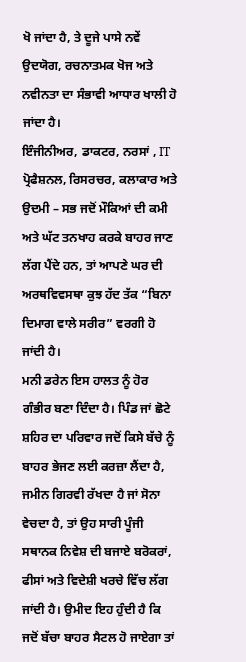ਖੋ ਜਾਂਦਾ ਹੈ, ਤੇ ਦੂਜੇ ਪਾਸੇ ਨਵੇਂ ਉਦਯੋਗ, ਰਚਨਾਤਮਕ ਖੋਜ ਅਤੇ ਨਵੀਨਤਾ ਦਾ ਸੰਭਾਵੀ ਆਧਾਰ ਖਾਲੀ ਹੋ ਜਾਂਦਾ ਹੈ।
ਇੰਜੀਨੀਅਰ, ਡਾਕਟਰ, ਨਰਸਾਂ , IT ਪ੍ਰੋਫੈਸ਼ਨਲ, ਰਿਸਰਚਰ, ਕਲਾਕਾਰ ਅਤੇ ਉਦਮੀ – ਸਭ ਜਦੋਂ ਮੌਕਿਆਂ ਦੀ ਕਮੀ ਅਤੇ ਘੱਟ ਤਨਖਾਹ ਕਰਕੇ ਬਾਹਰ ਜਾਣ ਲੱਗ ਪੈਂਦੇ ਹਨ, ਤਾਂ ਆਪਣੇ ਘਰ ਦੀ ਅਰਥਵਿਵਸਥਾ ਕੁਝ ਹੱਦ ਤੱਕ “ਬਿਨਾ ਦਿਮਾਗ ਵਾਲੇ ਸਰੀਰ” ਵਰਗੀ ਹੋ ਜਾਂਦੀ ਹੈ।
ਮਨੀ ਡਰੇਨ ਇਸ ਹਾਲਤ ਨੂੰ ਹੋਰ ਗੰਭੀਰ ਬਣਾ ਦਿੰਦਾ ਹੈ। ਪਿੰਡ ਜਾਂ ਛੋਟੇ ਸ਼ਹਿਰ ਦਾ ਪਰਿਵਾਰ ਜਦੋਂ ਕਿਸੇ ਬੱਚੇ ਨੂੰ ਬਾਹਰ ਭੇਜਣ ਲਈ ਕਰਜ਼ਾ ਲੈਂਦਾ ਹੈ, ਜਮੀਨ ਗਿਰਵੀ ਰੱਖਦਾ ਹੈ ਜਾਂ ਸੋਨਾ ਵੇਚਦਾ ਹੈ, ਤਾਂ ਉਹ ਸਾਰੀ ਪੂੰਜੀ ਸਥਾਨਕ ਨਿਵੇਸ਼ ਦੀ ਬਜਾਏ ਬਰੋਕਰਾਂ, ਫੀਸਾਂ ਅਤੇ ਵਿਦੇਸ਼ੀ ਖਰਚੇ ਵਿੱਚ ਲੱਗ ਜਾਂਦੀ ਹੈ। ਉਮੀਦ ਇਹ ਹੁੰਦੀ ਹੈ ਕਿ ਜਦੋਂ ਬੱਚਾ ਬਾਹਰ ਸੈਟਲ ਹੋ ਜਾਏਗਾ ਤਾਂ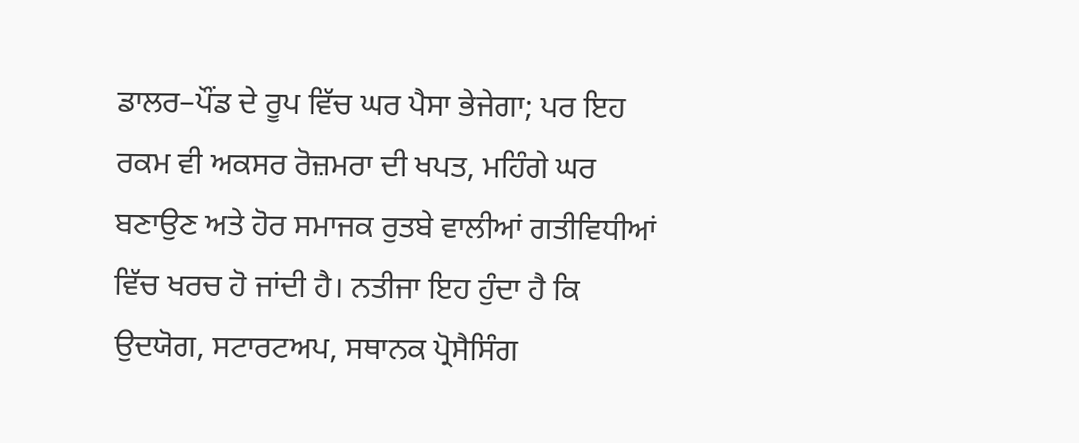ਡਾਲਰ–ਪੌਂਡ ਦੇ ਰੂਪ ਵਿੱਚ ਘਰ ਪੈਸਾ ਭੇਜੇਗਾ; ਪਰ ਇਹ ਰਕਮ ਵੀ ਅਕਸਰ ਰੋਜ਼ਮਰਾ ਦੀ ਖਪਤ, ਮਹਿੰਗੇ ਘਰ ਬਣਾਉਣ ਅਤੇ ਹੋਰ ਸਮਾਜਕ ਰੁਤਬੇ ਵਾਲੀਆਂ ਗਤੀਵਿਧੀਆਂ ਵਿੱਚ ਖਰਚ ਹੋ ਜਾਂਦੀ ਹੈ। ਨਤੀਜਾ ਇਹ ਹੁੰਦਾ ਹੈ ਕਿ ਉਦਯੋਗ, ਸਟਾਰਟਅਪ, ਸਥਾਨਕ ਪ੍ਰੋਸੈਸਿੰਗ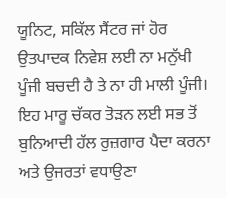ਯੂਨਿਟ, ਸਕਿੱਲ ਸੈਂਟਰ ਜਾਂ ਹੋਰ ਉਤਪਾਦਕ ਨਿਵੇਸ਼ ਲਈ ਨਾ ਮਨੁੱਖੀ ਪੂੰਜੀ ਬਚਦੀ ਹੈ ਤੇ ਨਾ ਹੀ ਮਾਲੀ ਪੂੰਜੀ।
ਇਹ ਮਾਰੂ ਚੱਕਰ ਤੋੜਨ ਲਈ ਸਭ ਤੋਂ ਬੁਨਿਆਦੀ ਹੱਲ ਰੁਜ਼ਗਾਰ ਪੈਦਾ ਕਰਨਾ ਅਤੇ ਉਜਰਤਾਂ ਵਧਾਉਣਾ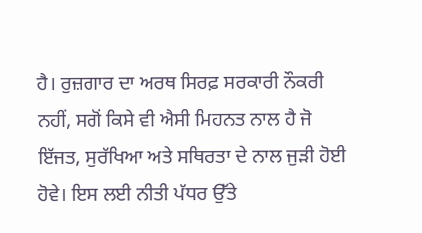ਹੈ। ਰੁਜ਼ਗਾਰ ਦਾ ਅਰਥ ਸਿਰਫ਼ ਸਰਕਾਰੀ ਨੌਕਰੀ ਨਹੀਂ, ਸਗੋਂ ਕਿਸੇ ਵੀ ਐਸੀ ਮਿਹਨਤ ਨਾਲ ਹੈ ਜੋ ਇੱਜਤ, ਸੁਰੱਖਿਆ ਅਤੇ ਸਥਿਰਤਾ ਦੇ ਨਾਲ ਜੁੜੀ ਹੋਈ ਹੋਵੇ। ਇਸ ਲਈ ਨੀਤੀ ਪੱਧਰ ਉੱਤੇ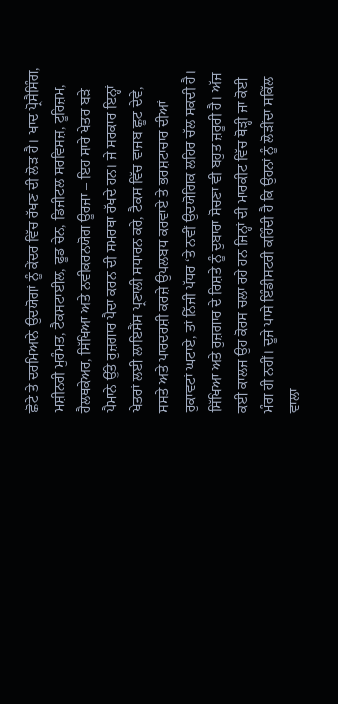ਛੋਟੇ ਤੇ ਦਰਮਿਆਨੇ ਉਦਯੋਗਾਂ ਨੂੰ ਕੇਂਦਰ ਵਿੱਚ ਰੱਖਣ ਦੀ ਲੋੜ ਹੈ। ਖਾਦ ਪ੍ਰੋਸੈਸਿੰਗ, ਮਸ਼ੀਨਰੀ ਮੁਰੰਮਤ, ਟੈਕਸਟਾਈਲ, ਫੂਡ ਚੇਨ, ਡਿਜੀਟਲ ਸਰਵਿਸਜ਼, ਟੂਰਿਜ਼ਮ, ਹੈਲਥਕੇਅਰ, ਸਿੱਖਿਆ ਅਤੇ ਨਵੀਕਰਨਯੋਗ ਊਰਜਾ – ਇਹ ਸਾਰੇ ਖੇਤਰ ਬੜੇ ਪੈਮਾਨੇ ਉੱਤੇ ਰੁਜ਼ਗਾਰ ਪੈਦਾ ਕਰਨ ਦੀ ਸਮਰਥਾ ਰੱਖਦੇ ਹਨ। ਜੇ ਸਰਕਾਰ ਇਨ੍ਹਾਂ ਖੇਤਰਾਂ ਲਈ ਲਾਇਸੈਂਸ ਪ੍ਰਣਾਲੀ ਸਧਾਰਨ ਕਰੇ, ਟੈਕਸ ਵਿੱਚ ਵਾਜਬ ਛੂਟ ਦੇਵੇ, ਸਸਤੇ ਅਤੇ ਪਾਰਦਰਸ਼ੀ ਕਰਜ਼ੇ ਉਪਲਬਧ ਕਰਵਾਏ ਤੇ ਭਰਸ਼ਟਾਚਾਰ ਦੀਆਂ ਰੁਕਾਵਟਾਂ ਘਟਾਏ, ਤਾਂ ਨਿੱਜੀ ਪੱਧਰ ‘ਤੇ ਨਵੀਂ ਉਦਯੋਗਿਕ ਲਹਿਰ ਚੱਲ ਸਕਦੀ ਹੈ।
ਸਿੱਖਿਆ ਅਤੇ ਰੁਜ਼ਗਾਰ ਦੇ ਰਿਸ਼ਤੇ ਨੂੰ ਦੁਬਾਰਾ ਸੋਚਣਾ ਵੀ ਬਹੁਤ ਜ਼ਰੂਰੀ ਹੈ। ਅੱਜ ਕਈ ਕਾਲਜ ਉਹ ਕੋਰਸ ਚਲਾ ਰਹੇ ਹਨ ਜਿਨ੍ਹਾਂ ਦੀ ਮਾਰਕੀਟ ਵਿੱਚ ਥੋੜ੍ਹੀ ਜਾ ਕੋਈ ਮੰਗ ਹੀ ਨਹੀਂ। ਦੂਜੇ ਪਾਸੇ ਇੰਡੀਸਟਰੀ ਕਹਿੰਦੀ ਹੈ ਕਿ ਉਹਨਾਂ ਨੂੰ ਲੋੜੀਂਦਾ ਸਕਿੱਲ ਵਾਲਾ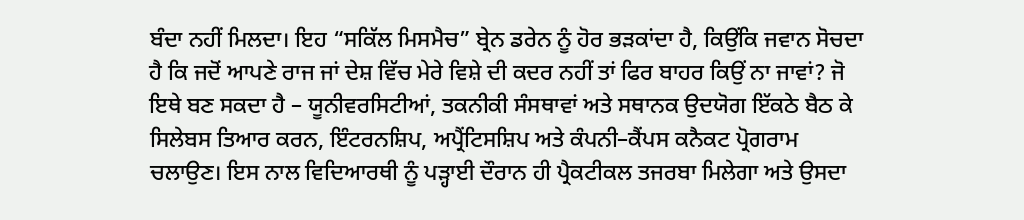ਬੰਦਾ ਨਹੀਂ ਮਿਲਦਾ। ਇਹ “ਸਕਿੱਲ ਮਿਸਮੈਚ” ਬ੍ਰੇਨ ਡਰੇਨ ਨੂੰ ਹੋਰ ਭੜਕਾਂਦਾ ਹੈ, ਕਿਉਂਕਿ ਜਵਾਨ ਸੋਚਦਾ ਹੈ ਕਿ ਜਦੋਂ ਆਪਣੇ ਰਾਜ ਜਾਂ ਦੇਸ਼ ਵਿੱਚ ਮੇਰੇ ਵਿਸ਼ੇ ਦੀ ਕਦਰ ਨਹੀਂ ਤਾਂ ਫਿਰ ਬਾਹਰ ਕਿਉਂ ਨਾ ਜਾਵਾਂ? ਜੋ ਇਥੇ ਬਣ ਸਕਦਾ ਹੈ – ਯੂਨੀਵਰਸਿਟੀਆਂ, ਤਕਨੀਕੀ ਸੰਸਥਾਵਾਂ ਅਤੇ ਸਥਾਨਕ ਉਦਯੋਗ ਇੱਕਠੇ ਬੈਠ ਕੇ ਸਿਲੇਬਸ ਤਿਆਰ ਕਰਨ, ਇੰਟਰਨਸ਼ਿਪ, ਅਪ੍ਰੈਂਟਿਸਸ਼ਿਪ ਅਤੇ ਕੰਪਨੀ–ਕੈਂਪਸ ਕਨੈਕਟ ਪ੍ਰੋਗਰਾਮ ਚਲਾਉਣ। ਇਸ ਨਾਲ ਵਿਦਿਆਰਥੀ ਨੂੰ ਪੜ੍ਹਾਈ ਦੌਰਾਨ ਹੀ ਪ੍ਰੈਕਟੀਕਲ ਤਜਰਬਾ ਮਿਲੇਗਾ ਅਤੇ ਉਸਦਾ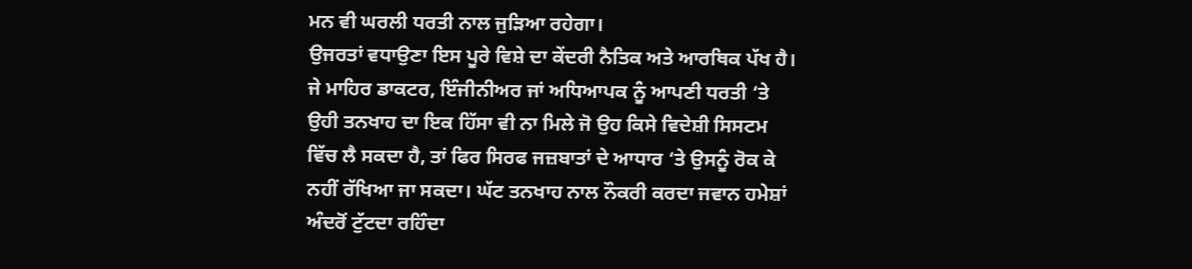ਮਨ ਵੀ ਘਰਲੀ ਧਰਤੀ ਨਾਲ ਜੁੜਿਆ ਰਹੇਗਾ।
ਉਜਰਤਾਂ ਵਧਾਉਣਾ ਇਸ ਪੂਰੇ ਵਿਸ਼ੇ ਦਾ ਕੇਂਦਰੀ ਨੈਤਿਕ ਅਤੇ ਆਰਥਿਕ ਪੱਖ ਹੈ। ਜੇ ਮਾਹਿਰ ਡਾਕਟਰ, ਇੰਜੀਨੀਅਰ ਜਾਂ ਅਧਿਆਪਕ ਨੂੰ ਆਪਣੀ ਧਰਤੀ ‘ਤੇ ਉਹੀ ਤਨਖਾਹ ਦਾ ਇਕ ਹਿੱਸਾ ਵੀ ਨਾ ਮਿਲੇ ਜੋ ਉਹ ਕਿਸੇ ਵਿਦੇਸ਼ੀ ਸਿਸਟਮ ਵਿੱਚ ਲੈ ਸਕਦਾ ਹੈ, ਤਾਂ ਫਿਰ ਸਿਰਫ ਜਜ਼ਬਾਤਾਂ ਦੇ ਆਧਾਰ ‘ਤੇ ਉਸਨੂੰ ਰੋਕ ਕੇ ਨਹੀਂ ਰੱਖਿਆ ਜਾ ਸਕਦਾ। ਘੱਟ ਤਨਖਾਹ ਨਾਲ ਨੌਕਰੀ ਕਰਦਾ ਜਵਾਨ ਹਮੇਸ਼ਾਂ ਅੰਦਰੋਂ ਟੁੱਟਦਾ ਰਹਿੰਦਾ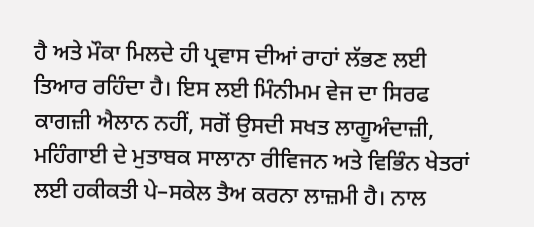ਹੈ ਅਤੇ ਮੌਕਾ ਮਿਲਦੇ ਹੀ ਪ੍ਰਵਾਸ ਦੀਆਂ ਰਾਹਾਂ ਲੱਭਣ ਲਈ ਤਿਆਰ ਰਹਿੰਦਾ ਹੈ। ਇਸ ਲਈ ਮਿੰਨੀਮਮ ਵੇਜ ਦਾ ਸਿਰਫ ਕਾਗਜ਼ੀ ਐਲਾਨ ਨਹੀਂ, ਸਗੋਂ ਉਸਦੀ ਸਖਤ ਲਾਗੂਅੰਦਾਜ਼ੀ, ਮਹਿੰਗਾਈ ਦੇ ਮੁਤਾਬਕ ਸਾਲਾਨਾ ਰੀਵਿਜਨ ਅਤੇ ਵਿਭਿੰਨ ਖੇਤਰਾਂ ਲਈ ਹਕੀਕਤੀ ਪੇ–ਸਕੇਲ ਤੈਅ ਕਰਨਾ ਲਾਜ਼ਮੀ ਹੈ। ਨਾਲ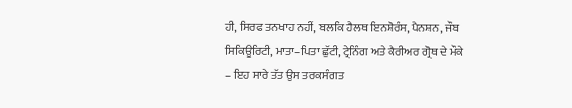ਹੀ, ਸਿਰਫ ਤਨਖਾਹ ਨਹੀਂ, ਬਲਕਿ ਹੈਲਥ ਇਨਸ਼ੋਰੰਸ, ਪੈਨਸ਼ਨ, ਜੌਬ ਸਿਕਿਊਰਿਟੀ, ਮਾਤਾ–ਪਿਤਾ ਛੁੱਟੀ, ਟ੍ਰੇਨਿੰਗ ਅਤੇ ਕੈਰੀਅਰ ਗ੍ਰੋਥ ਦੇ ਮੌਕੇ – ਇਹ ਸਾਰੇ ਤੱਤ ਉਸ ਤਰਕਸੰਗਤ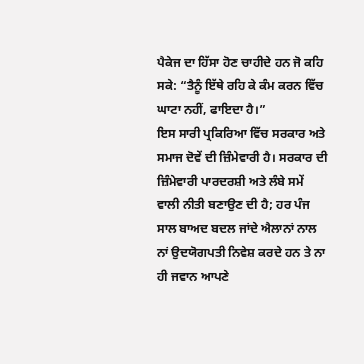ਪੈਕੇਜ ਦਾ ਹਿੱਸਾ ਹੋਣ ਚਾਹੀਦੇ ਹਨ ਜੋ ਕਹਿ ਸਕੇ: “ਤੈਨੂੰ ਇੱਥੇ ਰਹਿ ਕੇ ਕੰਮ ਕਰਨ ਵਿੱਚ ਘਾਟਾ ਨਹੀਂ, ਫਾਇਦਾ ਹੈ।”
ਇਸ ਸਾਰੀ ਪ੍ਰਕਿਰਿਆ ਵਿੱਚ ਸਰਕਾਰ ਅਤੇ ਸਮਾਜ ਦੋਵੇਂ ਦੀ ਜ਼ਿੰਮੇਵਾਰੀ ਹੈ। ਸਰਕਾਰ ਦੀ ਜ਼ਿੰਮੇਵਾਰੀ ਪਾਰਦਰਸ਼ੀ ਅਤੇ ਲੰਬੇ ਸਮੇਂ ਵਾਲੀ ਨੀਤੀ ਬਣਾਉਣ ਦੀ ਹੈ; ਹਰ ਪੰਜ ਸਾਲ ਬਾਅਦ ਬਦਲ ਜਾਂਦੇ ਐਲਾਨਾਂ ਨਾਲ ਨਾਂ ਉਦਯੋਗਪਤੀ ਨਿਵੇਸ਼ ਕਰਦੇ ਹਨ ਤੇ ਨਾ ਹੀ ਜਵਾਨ ਆਪਣੇ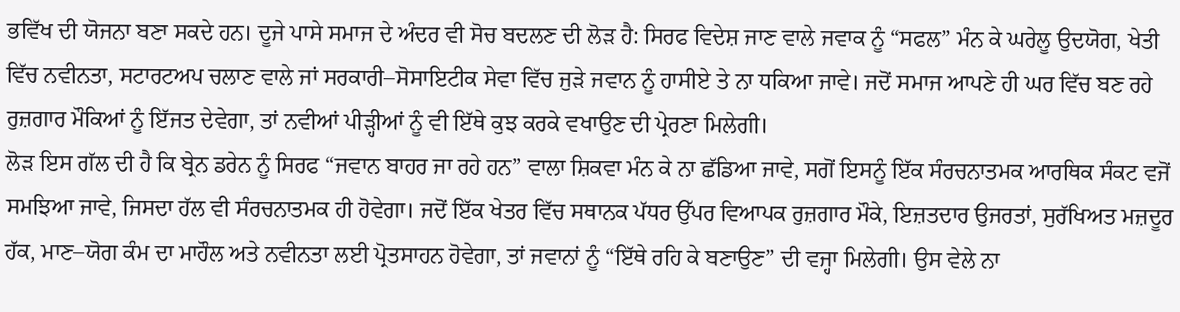ਭਵਿੱਖ ਦੀ ਯੋਜਨਾ ਬਣਾ ਸਕਦੇ ਹਨ। ਦੂਜੇ ਪਾਸੇ ਸਮਾਜ ਦੇ ਅੰਦਰ ਵੀ ਸੋਚ ਬਦਲਣ ਦੀ ਲੋੜ ਹੈ: ਸਿਰਫ ਵਿਦੇਸ਼ ਜਾਣ ਵਾਲੇ ਜਵਾਕ ਨੂੰ “ਸਫਲ” ਮੰਨ ਕੇ ਘਰੇਲੂ ਉਦਯੋਗ, ਖੇਤੀ ਵਿੱਚ ਨਵੀਨਤਾ, ਸਟਾਰਟਅਪ ਚਲਾਣ ਵਾਲੇ ਜਾਂ ਸਰਕਾਰੀ–ਸੋਸਾਇਟੀਕ ਸੇਵਾ ਵਿੱਚ ਜੁੜੇ ਜਵਾਨ ਨੂੰ ਹਾਸੀਏ ਤੇ ਨਾ ਧਕਿਆ ਜਾਵੇ। ਜਦੋਂ ਸਮਾਜ ਆਪਣੇ ਹੀ ਘਰ ਵਿੱਚ ਬਣ ਰਹੇ ਰੁਜ਼ਗਾਰ ਮੌਕਿਆਂ ਨੂੰ ਇੱਜਤ ਦੇਵੇਗਾ, ਤਾਂ ਨਵੀਆਂ ਪੀੜ੍ਹੀਆਂ ਨੂੰ ਵੀ ਇੱਥੇ ਕੁਝ ਕਰਕੇ ਵਖਾਉਣ ਦੀ ਪ੍ਰੇਰਣਾ ਮਿਲੇਗੀ।
ਲੋੜ ਇਸ ਗੱਲ ਦੀ ਹੈ ਕਿ ਬ੍ਰੇਨ ਡਰੇਨ ਨੂੰ ਸਿਰਫ “ਜਵਾਨ ਬਾਹਰ ਜਾ ਰਹੇ ਹਨ” ਵਾਲਾ ਸ਼ਿਕਵਾ ਮੰਨ ਕੇ ਨਾ ਛੱਡਿਆ ਜਾਵੇ, ਸਗੋਂ ਇਸਨੂੰ ਇੱਕ ਸੰਰਚਨਾਤਮਕ ਆਰਥਿਕ ਸੰਕਟ ਵਜੋਂ ਸਮਝਿਆ ਜਾਵੇ, ਜਿਸਦਾ ਹੱਲ ਵੀ ਸੰਰਚਨਾਤਮਕ ਹੀ ਹੋਵੇਗਾ। ਜਦੋਂ ਇੱਕ ਖੇਤਰ ਵਿੱਚ ਸਥਾਨਕ ਪੱਧਰ ਉੱਪਰ ਵਿਆਪਕ ਰੁਜ਼ਗਾਰ ਮੌਕੇ, ਇਜ਼ਤਦਾਰ ਉਜਰਤਾਂ, ਸੁਰੱਖਿਅਤ ਮਜ਼ਦੂਰ ਹੱਕ, ਮਾਣ–ਯੋਗ ਕੰਮ ਦਾ ਮਾਹੌਲ ਅਤੇ ਨਵੀਨਤਾ ਲਈ ਪ੍ਰੋਤਸਾਹਨ ਹੋਵੇਗਾ, ਤਾਂ ਜਵਾਨਾਂ ਨੂੰ “ਇੱਥੇ ਰਹਿ ਕੇ ਬਣਾਉਣ” ਦੀ ਵਜ੍ਹਾ ਮਿਲੇਗੀ। ਉਸ ਵੇਲੇ ਨਾ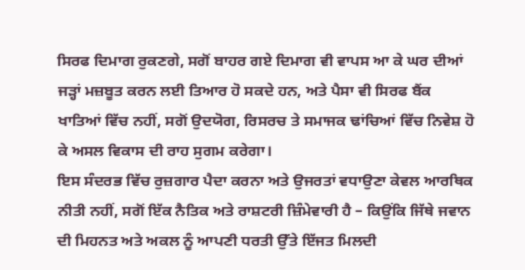ਸਿਰਫ ਦਿਮਾਗ ਰੁਕਣਗੇ, ਸਗੋਂ ਬਾਹਰ ਗਏ ਦਿਮਾਗ ਵੀ ਵਾਪਸ ਆ ਕੇ ਘਰ ਦੀਆਂ ਜੜ੍ਹਾਂ ਮਜ਼ਬੂਤ ਕਰਨ ਲਈ ਤਿਆਰ ਹੋ ਸਕਦੇ ਹਨ, ਅਤੇ ਪੈਸਾ ਵੀ ਸਿਰਫ ਬੈਂਕ ਖਾਤਿਆਂ ਵਿੱਚ ਨਹੀਂ, ਸਗੋਂ ਉਦਯੋਗ, ਰਿਸਰਚ ਤੇ ਸਮਾਜਕ ਢਾਂਚਿਆਂ ਵਿੱਚ ਨਿਵੇਸ਼ ਹੋ ਕੇ ਅਸਲ ਵਿਕਾਸ ਦੀ ਰਾਹ ਸੁਗਮ ਕਰੇਗਾ।
ਇਸ ਸੰਦਰਭ ਵਿੱਚ ਰੁਜ਼ਗਾਰ ਪੈਦਾ ਕਰਨਾ ਅਤੇ ਉਜਰਤਾਂ ਵਧਾਉਣਾ ਕੇਵਲ ਆਰਥਿਕ ਨੀਤੀ ਨਹੀਂ, ਸਗੋਂ ਇੱਕ ਨੈਤਿਕ ਅਤੇ ਰਾਸ਼ਟਰੀ ਜ਼ਿੰਮੇਵਾਰੀ ਹੈ – ਕਿਉਂਕਿ ਜਿੱਥੇ ਜਵਾਨ ਦੀ ਮਿਹਨਤ ਅਤੇ ਅਕਲ ਨੂੰ ਆਪਣੀ ਧਰਤੀ ਉੱਤੇ ਇੱਜਤ ਮਿਲਦੀ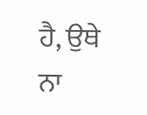ਹੈ, ਉਥੇ ਨਾ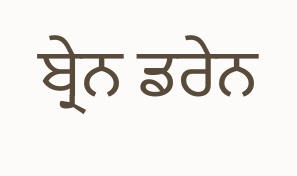ਬ੍ਰੇਨ ਡਰੇਨ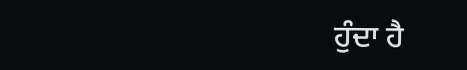ਹੁੰਦਾ ਹੈ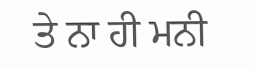ਤੇ ਨਾ ਹੀ ਮਨੀ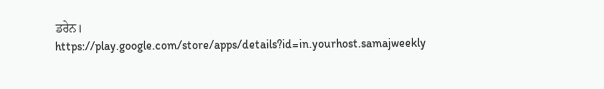ਡਰੇਨ।
https://play.google.com/store/apps/details?id=in.yourhost.samajweekly